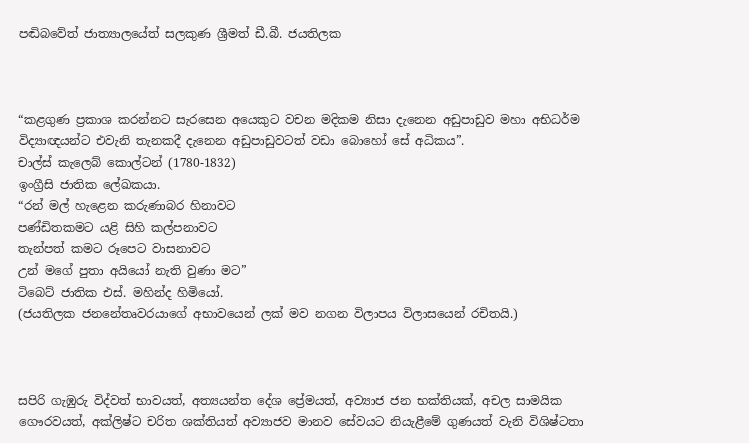පඬිබවේත් ජාත්‍යාලයේත් සලකුණ ශ්‍රීමත් ඩී.බී. ජයතිලක



“කළගුණ ප්‍රකාශ කරන්නට සැරසෙන අයෙකුට වචන මදිකම නිසා දැනෙන අඩුපාඩුව මහා අභිධර්ම විද්‍යාඥයන්ට එවැනි තැනකදී දැනෙන අඩුපාඩුවටත් වඩා බොහෝ සේ අධිකය”.
චාල්ස් කැලෙබ් කොල්ටන් (1780-1832)
ඉංග්‍රීසි ජාතික ලේඛකයා.
“රන් මල් හැළෙන කරුණාබර හිනාවට
පණ්ඩිතකමට යළි සිහි කල්පනාවට
තැන්පත් කමට රූපෙට වාසනාවට
උන් මගේ පුතා අයියෝ නැති වුණා මට”
ටිබෙට් ජාතික එස්. මහින්ද හිමියෝ.
(ජයතිලක ජනනේතෘවරයාගේ අභාවයෙන් ලක් මව නගන විලාපය විලාසයෙන් රචිතයි.)



සපිරි ගැඹුරු විද්වත් භාවයත්, අත්‍යයන්ත දේශ ප්‍රේමයත්, අව්‍යාජ ජන භක්තියක්, අචල සාමයික ගෞරවයත්, අක්ලිෂ්ට චරිත ශක්තියත් අව්‍යාජව මානව සේවයට නියැළීමේ ගුණයත් වැනි විශිෂ්ටතා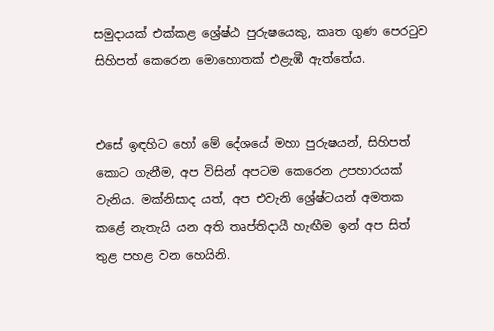සමුදායක් එක්කළ ශ්‍රේෂ්ඨ පුරුෂයෙකු, කෘත ගුණ පෙරටුව සිහිපත් කෙරෙන මොහොතක් එළැඹී ඇත්තේය.


එසේ ඉඳහිට හෝ මේ දේශයේ මහා පුරුෂයන්, සිහිපත් කොට ගැනීම, අප විසින් අපටම කෙරෙන උපහාරයක් වැනිය. මක්නිසාද යත්, අප එවැනි ශ්‍රේෂ්ටයන් අමතක කළේ නැතැයි යන අති තෘප්තිදායී හැඟීම ඉන් අප සිත් තුළ පහළ වන හෙයිනි.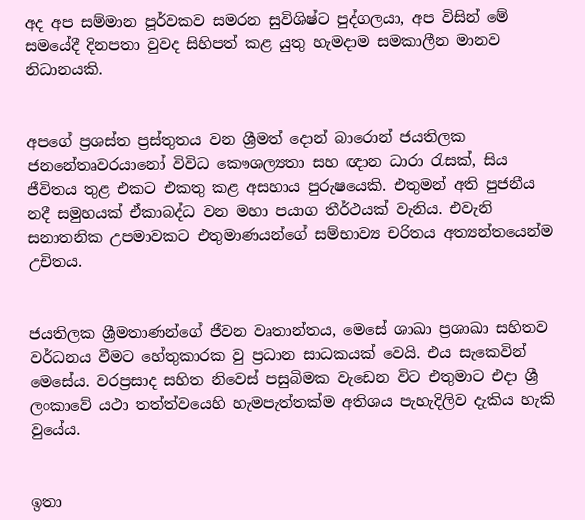අද අප සම්මාන පූර්වකව සමරන සුවිශිෂ්ට පුද්ගලයා, අප විසින් මේ සමයේදී දිනපතා වුවද සිහිපත් කළ යුතු හැමදාම සමකාලීන මානව නිධානයකි.


අපගේ ප්‍රශස්ත ප්‍රස්තුතය වන ශ්‍රීමත් දොන් බාරොන් ජයතිලක ජනනේතෘවරයානෝ විවිධ කෞශල්‍යතා සහ ඥාන ධාරා රැසක්, සිය ජීවිතය තුළ එකට එකතු කළ අසහාය පුරුෂයෙකි. එතුමන් අති පුජනීය නදී සමුහයක් ඒකාබද්ධ වන මහා පයාග තීර්ථයක් වැනිය. එවැනි සනාතනික උපමාවකට එතුමාණයන්ගේ සම්භාව්‍ය චරිතය අත්‍යන්තයෙන්ම උචිතය.


ජයතිලක ශ්‍රීමතාණන්ගේ ජීවන වෘතාන්තය, මෙසේ ශාඛා ප්‍රශාඛා සහිතව වර්ධනය වීමට හේතුකාරක වු ප්‍රධාන සාධකයක් වෙයි. එය සැකෙවින් මෙසේය. වරප්‍රසාද සහිත නිවෙස් පසුබිමක වැඩෙන විට එතුමාට එදා ශ්‍රී ලංකාවේ යථා තත්ත්වයෙහි හැමපැත්තක්ම අතිශය පැහැදිලිව දැකිය හැකි වුයේය.


ඉතා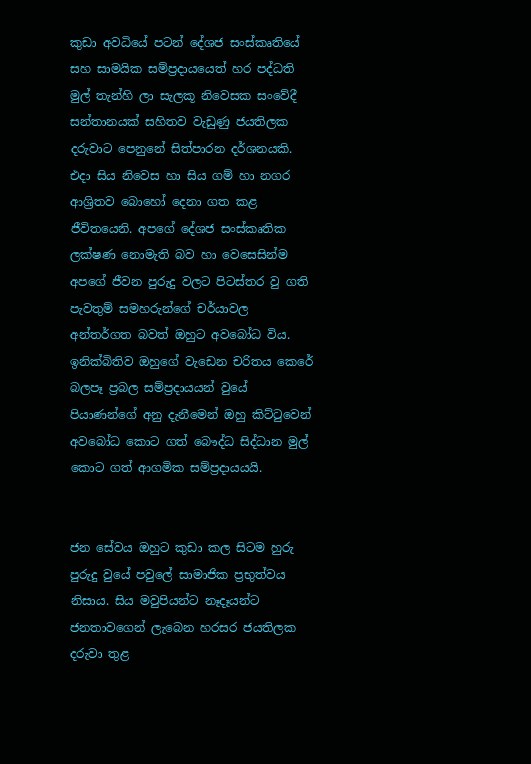කුඩා අවධියේ පටන් දේශජ සංස්කෘතියේ සහ සාමයික සම්ප්‍රදායයෙත් හර පද්ධති මුල් තැන්හි ලා සැලකූ නිවෙසක සංවේදී සන්තානයක් සහිතව වැඩුණු ජයතිලක දරුවාට පෙනුනේ සිත්පාරන දර්ශනයකි. එදා සිය නිවෙස හා සිය ගම් හා නගර ආශ්‍රිතව බොහෝ දෙනා ගත කළ ජීවිතයෙනි. අපගේ දේශජ සංස්කෘතික ලක්ෂණ නොමැති බව හා වෙසෙසින්ම අපගේ ජීවන පුරුදු වලට පිටස්තර වු ගති පැවතුම් සමහරුන්ගේ චර්යාවල අන්තර්ගත බවත් ඔහුට අවබෝධ විය. ඉනික්බිතිව ඔහුගේ වැඩෙන චරිතය කෙරේ බලපෑ ප්‍රබල සම්ප්‍රදායයන් වුයේ පියාණන්ගේ අනු දැනීමෙන් ඔහු කිට්ටුවෙන් අවබෝධ කොට ගත් බෞද්ධ සිද්ධාන මුල් කොට ගත් ආගමික සම්ප්‍රදායයයි.


ජන සේවය ඔහුට කුඩා කල සිටම හුරු පුරුදු වුයේ පවුලේ සාමාජික ප්‍රභුත්වය නිසාය. සිය මවුපියන්ට නෑදෑයන්ට ජනතාවගෙන් ලැබෙන හරසර ජයතිලක දරුවා තුළ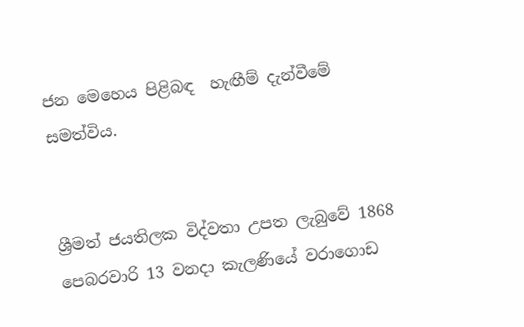ජන මෙහෙය පිළිබඳ  හැඟීම් දැන්වීමේ සමත්විය.


ශ්‍රීමත් ජයතිලක විද්වතා උපත ලැබුවේ 1868  පෙබරවාරි 13 වනදා කැලණියේ වරාගොඩ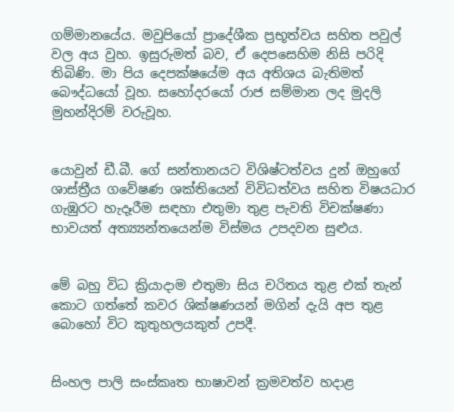ගම්මානයේය. මවුපියෝ ප්‍රාදේශීක ප්‍රභූත්වය සහිත පවුල් වල අය වුහ. ඉසුරුමත් බව, ඒ දෙපසෙහිම නිසි පරිදි තිබිණි. මා පිය දෙපක්ෂයේම අය අතිශය බැතිමත් බෞද්ධයෝ වූහ. සහෝදරයෝ රාජ සම්මාන ලද මුදලි මුහන්දිරම් වරුවූහ.


යොවුන් ඩී.බී. ගේ සන්තානයට විශිෂ්ටත්වය දුන් ඔහුගේ ශාස්ත්‍රීය ගවේෂණ ශක්තියෙන් විවිධත්වය සහිත විෂයධාර ගැඹුරට හැදෑරීම සඳහා එතුමා තුළ පැවති විචක්ෂණා භාවයත් අත්‍ය්‍යන්තයෙන්ම විස්මය උපදවන සුළුය.


මේ බහු විධ ක්‍රියාදාම එතුමා සිය චරිතය තුළ එක් තැන් කොට ගත්තේ කවර ශික්ෂණයන් මගින් දැයි අප තුළ බොහෝ විට කුතුහලයකුත් උපදී.


සිංහල පාලි සංස්කෘත භාෂාවන් ක්‍රමවත්ව හදාළ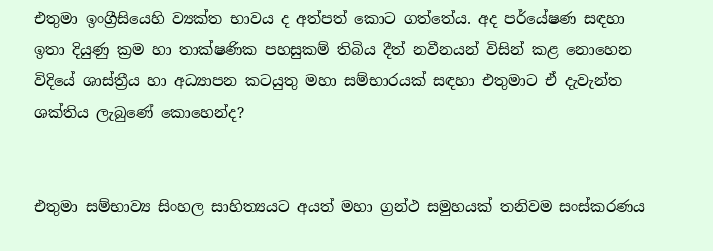එතුමා ඉංග්‍රීසියෙහි ව්‍යක්ත භාවය ද අත්පත් කොට ගත්තේය. අද පර්යේෂණ සඳහා ඉතා දියුණු ක්‍රම හා තාක්ෂණික පහසුකම් තිබිය දීත් නවීනයන් විසින් කළ නොහෙන විදියේ ශාස්ත්‍රීය හා අධ්‍යාපන කටයුතු මහා සම්භාරයක් සඳහා එතුමාට ඒ දැවැන්ත ශක්තිය ලැබුණේ කොහෙන්ද?


එතුමා සම්භාව්‍ය සිංහල සාහිත්‍යයට අයත් මහා ග්‍රන්ථ සමුහයක් තනිවම සංස්කරණය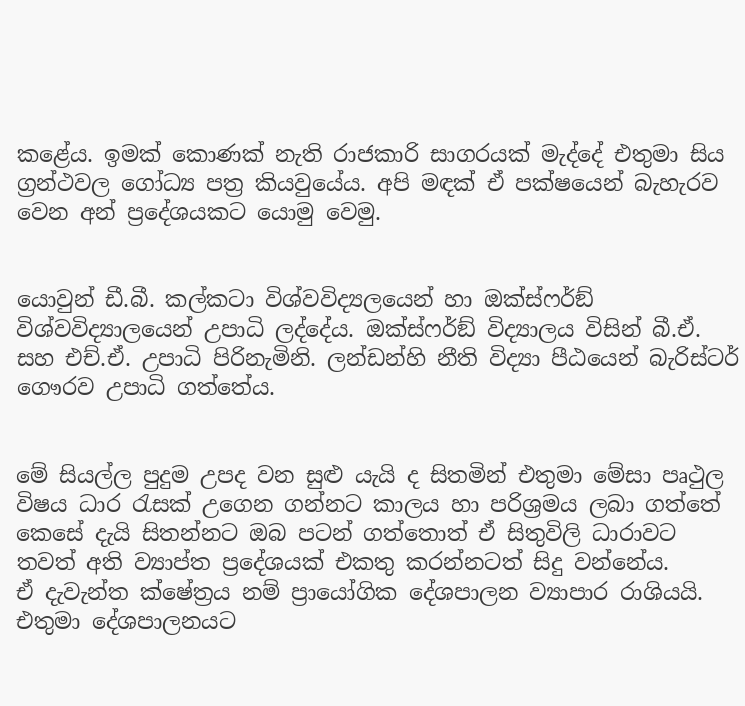කළේය. ඉමක් කොණක් නැති රාජකාරි සාගරයක් මැද්දේ එතුමා සිය ග්‍රන්ථවල ගෝධ්‍ය පත්‍ර කියවුයේය. අපි මඳක් ඒ පක්ෂයෙන් බැහැරව වෙන අන් ප්‍රදේශයකට යොමු වෙමු.


යොවුන් ඩී.බී. කල්කටා විශ්වවිද්‍යලයෙන් හා ඔක්ස්ෆර්ඞ් විශ්වවිද්‍යාලයෙන් උපාධි ලද්දේය. ඔක්ස්ෆර්ඞ් විද්‍යාලය විසින් බී.ඒ. සහ එච්.ඒ. උපාධි පිරිනැමිනි. ලන්ඩන්හි නීති විද්‍යා පීඨයෙන් බැරිස්ටර් ගෞරව උපාධි ගත්තේය.


මේ සියල්ල පුදුම උපද වන සුළු යැයි ද සිතමින් එතුමා මේසා පෘථුල විෂය ධාර රැසක් උගෙන ගන්නට කාලය හා පරිශ්‍රමය ලබා ගත්තේ කෙසේ දැයි සිතන්නට ඔබ පටන් ගත්තොත් ඒ සිතුවිලි ධාරාවට තවත් අති ව්‍යාප්ත ප්‍රදේශයක් එකතු කරන්නටත් සිදු වන්නේය.
ඒ දැවැන්ත ක්ෂේත්‍රය නම් ප්‍රායෝගික දේශපාලන ව්‍යාපාර රාශියයි. එතුමා දේශපාලනයට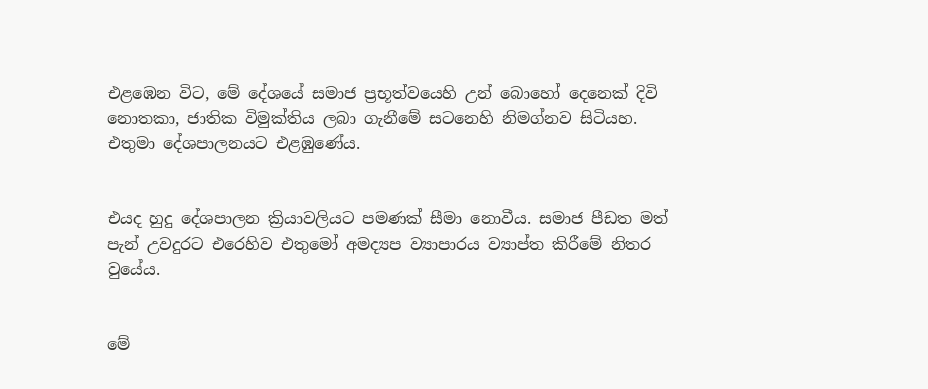එළඹෙන විට, මේ දේශයේ සමාජ ප්‍රභූත්වයෙහි උන් බොහෝ දෙනෙක් දිවි නොතකා, ජාතික විමුක්තිය ලබා ගැනීමේ සටනෙහි නිමග්නව සිටියහ.
එතුමා දේශපාලනයට එළඹුණේය.


එයද හුදු දේශපාලන ක්‍රියාවලියට පමණක් සීමා නොවීය. සමාජ පීඩත මත් පැන් උවදුරට එරෙහිව එතුමෝ අමද්‍යප ව්‍යාපාරය ව්‍යාප්ත කිරීමේ නිතර වුයේය.


මේ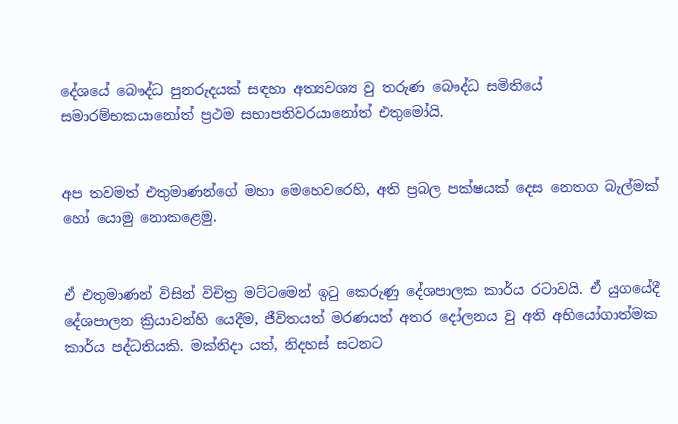දේශයේ බෞද්ධ පුනරුදයක් සඳහා අත්‍යවශ්‍ය වු තරුණ බෞද්ධ සමිතියේ සමාරම්භකයානෝත් ප්‍රථම සභාපතිවරයානෝත් එතුමෝයි.


අප තවමත් එතුමාණන්ගේ මහා මෙහෙවරෙහි, අති ප්‍රබල පක්ෂයක් දෙස නෙතග බැල්මක් හෝ යොමු නොකළෙමු.


ඒ එතුමාණන් විසින් විචිත්‍ර මට්ටමෙන් ඉටු කෙරුණු දේශපාලක කාර්ය රටාවයි. ඒ යුගයේදී දේශපාලන ක්‍රියාවන්හි යෙදීම, ජීවිතයත් මරණයත් අතර දෝලනය වු අති අභියෝගාත්මක කාර්ය පද්ධතියකි. මක්නිදා යත්, නිදහස් සටනට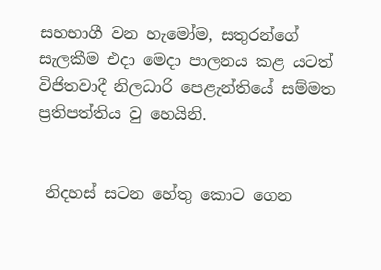සහභාගී වන හැමෝම, සතුරන්ගේ සැලකීම එදා මෙදා පාලනය කළ යටත් විජිතවාදී නිලධාරි පෙළැන්තියේ සම්මත ප්‍රතිපත්තිය වු හෙයිනි.


 නිදහස් සටන හේතු කොට ගෙන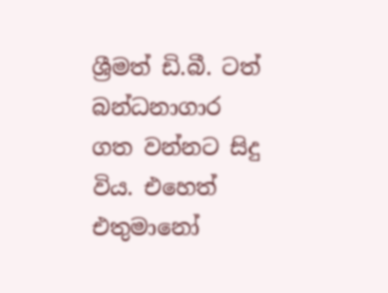ශ්‍රීමත් ඩි.බී. ටත් බන්ධනාගාර ගත වන්නට සිදු විය. එහෙත් එතුමානෝ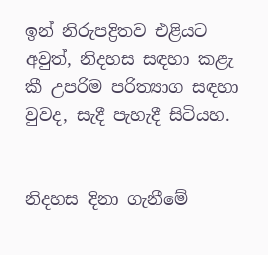ඉන් නිරුපද්‍රිතව එළියට අවුත්, නිදහස සඳහා කළැ කී උපරිම පරිත්‍යාග සඳහා වුවද, සැදී පැහැදී සිටියහ.


නිදහස දිනා ගැනීමේ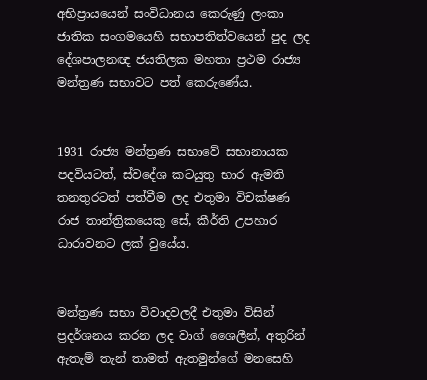අභිප්‍රායයෙන් සංවිධානය කෙරුණු ලංකා ජාතික සංගමයෙහි සභාපතිත්වයෙන් පුද ලද දේශපාලනඥ ජයතිලක මහතා ප්‍රථම රාජ්‍ය මන්ත්‍රණ සභාවට පත් කෙරුණේය.


1931 රාජ්‍ය මන්ත්‍රණ සභාවේ සභානායක පදවියටත්, ස්වදේශ කටයුතු භාර ඇමති තනතුරටත් පත්වීම ලද එතුමා විචක්ෂණ රාජ තාන්ත්‍රිකයෙකු සේ, කීර්ති උපහාර ධාරාවනට ලක් වුයේය.


මන්ත්‍රණ සභා විවාදවලදී එතුමා විසින් ප්‍රදර්ශනය කරන ලද වාග් ශෛලීන්, අතුරින් ඇතැම් තැන් තාමත් ඇතමුන්ගේ මනසෙහි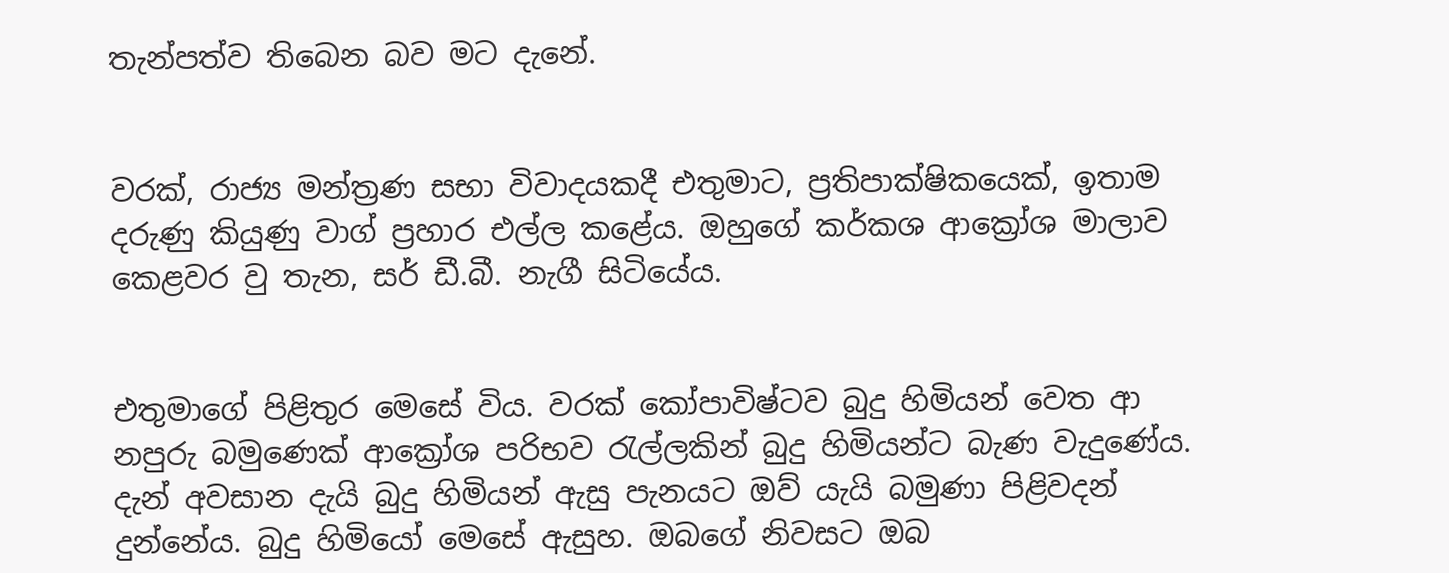තැන්පත්ව තිබෙන බව මට දැනේ.


වරක්, රාජ්‍ය මන්ත්‍රණ සභා විවාදයකදී එතුමාට, ප්‍රතිපාක්ෂිකයෙක්, ඉතාම දරුණු කියුණු වාග් ප්‍රහාර එල්ල කළේය. ඔහුගේ කර්කශ ආක්‍රෝශ මාලාව කෙළවර වු තැන, සර් ඩී.බී. නැගී සිටියේය.


එතුමාගේ පිළිතුර මෙසේ විය. වරක් කෝපාවිෂ්ටව බුදු හිමියන් වෙත ආ නපුරු බමුණෙක් ආක්‍රෝශ පරිභව රැල්ලකින් බුදු හිමියන්ට බැණ වැදුණේය. දැන් අවසාන දැයි බුදු හිමියන් ඇසු පැනයට ඔව් යැයි බමුණා පිළිවදන් දුන්නේය. බුදු හිමියෝ මෙසේ ඇසුහ. ඔබගේ නිවසට ඔබ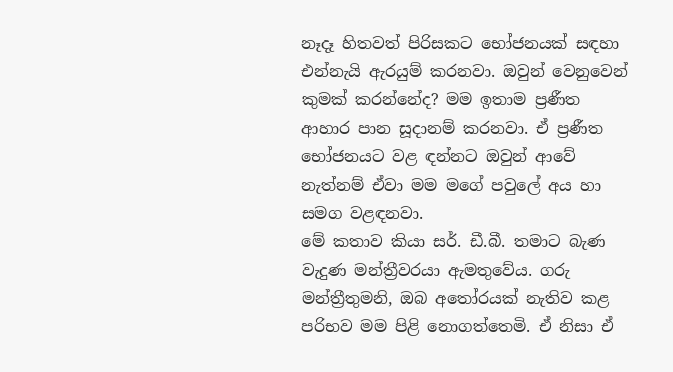නෑදෑ හිතවත් පිරිසකට භෝජනයක් සඳහා එන්නැයි ඇරයුම් කරනවා. ඔවුන් වෙනුවෙන් කුමක් කරන්නේද? මම ඉතාම ප්‍රණීත ආහාර පාන සූදානම් කරනවා. ඒ ප්‍රණීත භෝජනයට වළ ඳන්නට ඔවුන් ආවේ නැත්නම් ඒවා මම මගේ පවුලේ අය හා සමග වළඳනවා.
මේ කතාව කියා සර්. ඩී.බී. තමාට බැණ වැදුණ මන්ත්‍රීවරයා ඇමතුවේය. ගරු මන්ත්‍රීතුමනි, ඔබ අතෝරයක් නැතිව කළ පරිභව මම පිළි නොගත්තෙමි. ඒ නිසා ඒ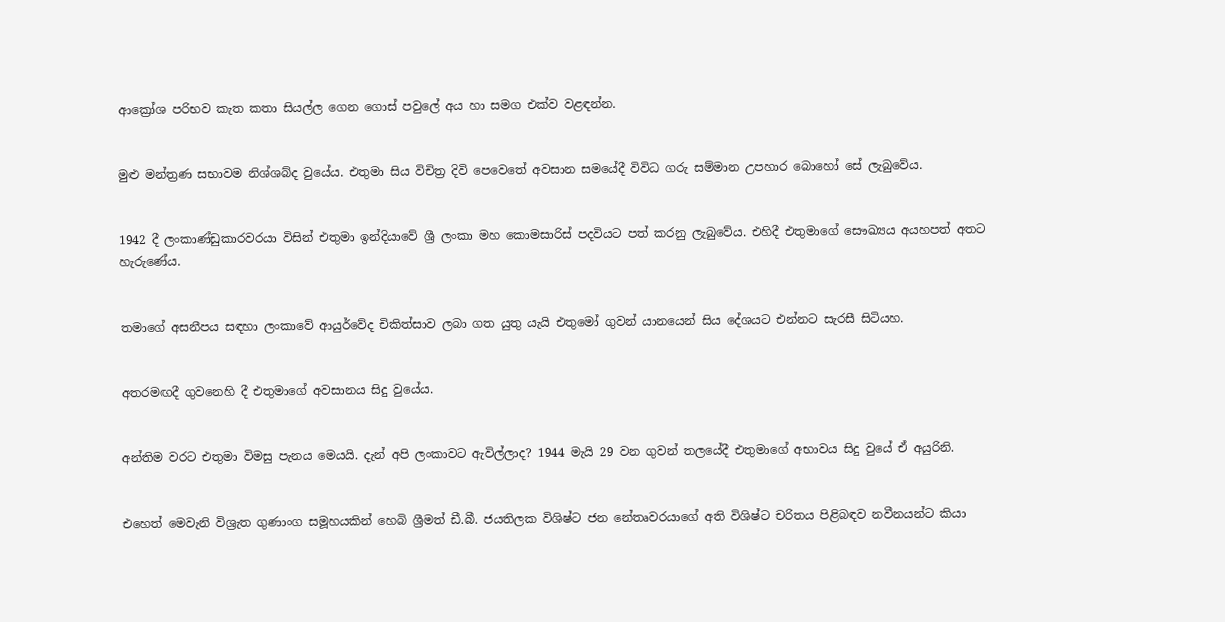ආක්‍රෝශ පරිභව කැත කතා සියල්ල ගෙන ගොස් පවුලේ අය හා සමග එක්ව වළඳන්න.


මුළු මන්ත්‍රණ සභාවම නිශ්ශබ්ද වුයේය. එතුමා සිය විචිත්‍ර දිවි පෙවෙතේ අවසාන සමයේදී විවිධ ගරු සම්මාන උපහාර බොහෝ සේ ලැබුවේය.


1942 දී ලංකාණ්ඩුකාරවරයා විසින් එතුමා ඉන්දියාවේ ශ්‍රී ලංකා මහ කොමසාරිස් පදවියට පත් කරනු ලැබුවේය. එහිදී එතුමාගේ සෞඛ්‍යය අයහපත් අතට හැරුණේය.


තමාගේ අසනීපය සඳහා ලංකාවේ ආයුර්වේද චිකිත්සාව ලබා ගත යුතු යැයි එතුමෝ ගුවන් යානයෙන් සිය දේශයට එන්නට සැරසී සිටියහ.


අතරමඟදී ගුවනෙහි දී එතුමාගේ අවසානය සිදු වුයේය.


අන්තිම වරට එතුමා විමසු පැනය මෙයයි. දැන් අපි ලංකාවට ඇවිල්ලාද? 1944 මැයි 29 වන ගුවන් තලයේදී එතුමාගේ අභාවය සිදු වුයේ ඒ අයුරිනි.


එහෙත් මෙවැනි විශ්‍රැත ගුණාංග සමූහයකින් හෙබි ශ්‍රීමත් ඩී.බී. ජයතිලක විශිෂ්ට ජන නේතෘවරයාගේ අති විශිෂ්ට චරිතය පිළිබඳව නවීනයන්ට කියා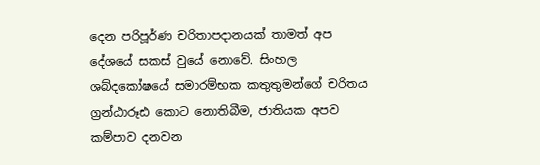දෙන පරිපූර්ණ චරිතාපදානයක් තාමත් අප දේශයේ සකස් වුයේ නොවේ. සිංහල ශබ්දකෝෂයේ සමාරම්භක කතුතුමන්ගේ චරිතය ග්‍රන්ඨාරූඪ කොට නොතිබීම, ජාතියක අපව කම්පාව දනවන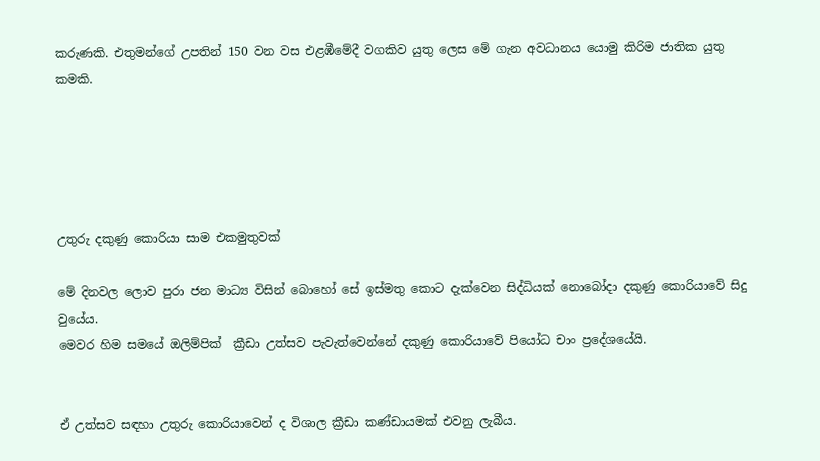කරුණකි. එතුමන්ගේ උපතින් 150 වන වස එළඹීමේදී වගකිව යුතු ලෙස මේ ගැන අවධානය යොමු කිරිම ජාතික යුතු කමකි.





උතුරු දකුණු කොරියා සාම එකමුතුවක්

මේ දිනවල ලොව පුරා ජන මාධ්‍ය විසින් බොහෝ සේ ඉස්මතු කොට දැක්වෙන සිද්ධියක් නොබෝදා දකුණු කොරියාවේ සිදු වුයේය.
මෙවර හිම සමයේ ඔලිම්පික්  ක්‍රීඩා උත්සව පැවැත්වෙන්නේ දකුණු කොරියාවේ පියෝධ චාං ප්‍රදේශයේයි.


ඒ උත්සව සඳහා උතුරු කොරියාවෙන් ද විශාල ක්‍රීඩා කණ්ඩායමක් එවනු ලැබීය.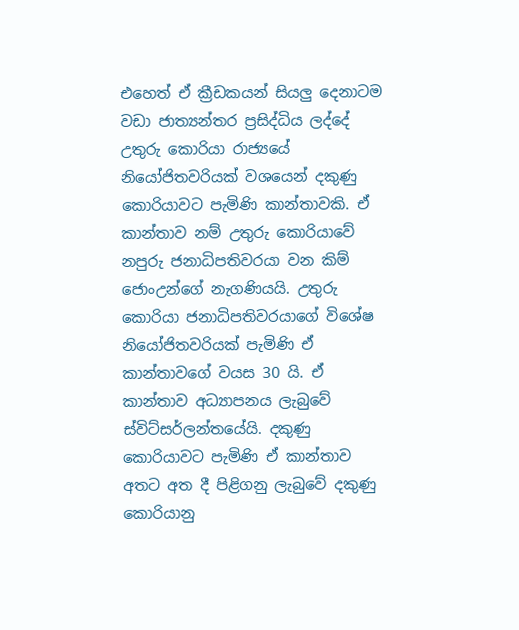එහෙත් ඒ ක්‍රීඩකයන් සියලු දෙනාටම වඩා ජාත්‍යන්තර ප්‍රසිද්ධිය ලද්දේ උතුරු කොරියා රාජ්‍යයේ නියෝජිතවරියක් වශයෙන් දකුණු කොරියාවට පැමිණි කාන්තාවකි. ඒ කාන්තාව නම් උතුරු කොරියාවේ නපුරු ජනාධිපතිවරයා වන කිම් ජොංඋන්ගේ නැගණියයි. උතුරු කොරියා ජනාධිපතිවරයාගේ විශේෂ නියෝජිතවරියක් පැමිණි ඒ කාන්තාවගේ වයස 30 යි. ඒ කාන්තාව අධ්‍යාපනය ලැබුවේ ස්විට්සර්ලන්තයේයි. දකුණු කොරියාවට පැමිණි ඒ කාන්තාව අතට අත දී පිළිගනු ලැබුවේ දකුණු කොරියානු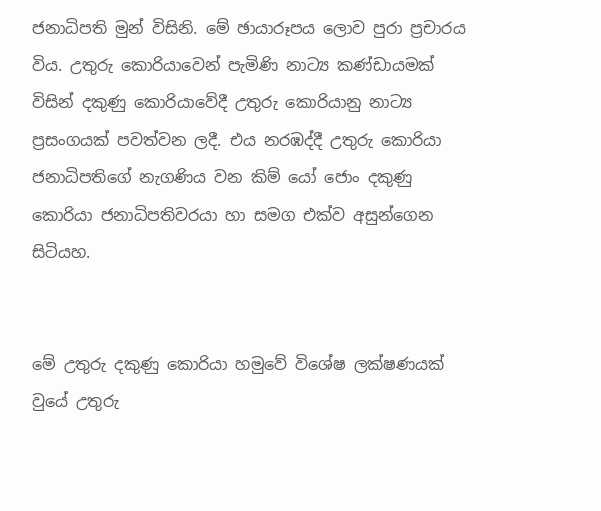ජනාධිපති මුන් විසිනි. මේ ඡායාරූපය ලොව පුරා ප්‍රචාරය විය. උතුරු කොරියාවෙන් පැමිණි නාට්‍ය කණ්ඩායමක් විසින් දකුණු කොරියාවේදී උතුරු කොරියානු නාට්‍ය ප්‍රසංගයක් පවත්වන ලදී. එය නරඹද්දී උතුරු කොරියා ජනාධිපතිගේ නැගණිය වන කිම් යෝ ජොං දකුණු කොරියා ජනාධිපතිවරයා හා සමග එක්ව අසුන්ගෙන සිටියහ.


මේ උතුරු දකුණු කොරියා හමුවේ විශේෂ ලක්ෂණයක් වුයේ උතුරු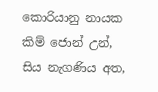කොරියානු නායක කිම් ජොන් උන්, සිය නැගණිය අත,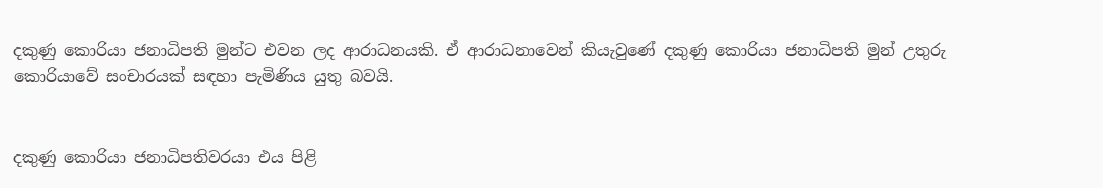දකුණු කොරියා ජනාධිපති මුන්ට එවන ලද ආරාධනයකි. ඒ ආරාධනාවෙන් කියැවුණේ දකුණු කොරියා ජනාධිපති මුන් උතුරු කොරියාවේ සංචාරයක් සඳහා පැමිණිය යුතු බවයි.


දකුණු කොරියා ජනාධිපතිවරයා එය පිළි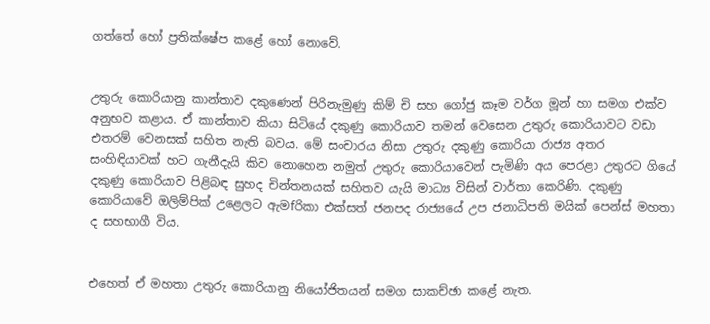ගත්තේ හෝ ප්‍රතික්ෂේප කළේ හෝ නොවේ.


උතුරු කොරියානු කාන්තාව දකුණෙන් පිරිනැමුණු කිම් චි සහ ගෝජු කෑම වර්ග මූන් හා සමග එක්ව අනුභව කළාය. ඒ කාන්තාව කියා සිටියේ දකුණු කොරියාව තමන් වෙසෙන උතුරු කොරියාවට වඩා එතරම් වෙනසක් සහිත නැති බවය. මේ සංචාරය නිසා උතුරු දකුණු කොරියා රාජ්‍ය අතර සංහිඳියාවක් හට ගැනීදැයි කිව නොහෙන නමුත් උතුරු කොරියාවෙන් පැමිණි අය පෙරළා උතුරට ගියේ දකුණු කොරියාව පිළිබඳ සුහද චින්තනයක් සහිතව යැයි මාධ්‍ය විසින් වාර්තා කෙරිණි. දකුණු කොරියාවේ ඔලිම්පික් උළෙලට ඇමfරිකා එක්සත් ජනපද රාජ්‍යයේ උප ජනාධිපති මයික් පෙන්ස් මහතා ද සහභාගී විය.


එහෙත් ඒ මහතා උතුරු කොරියානු නියෝජිතයන් සමග සාකච්ඡා කළේ නැත.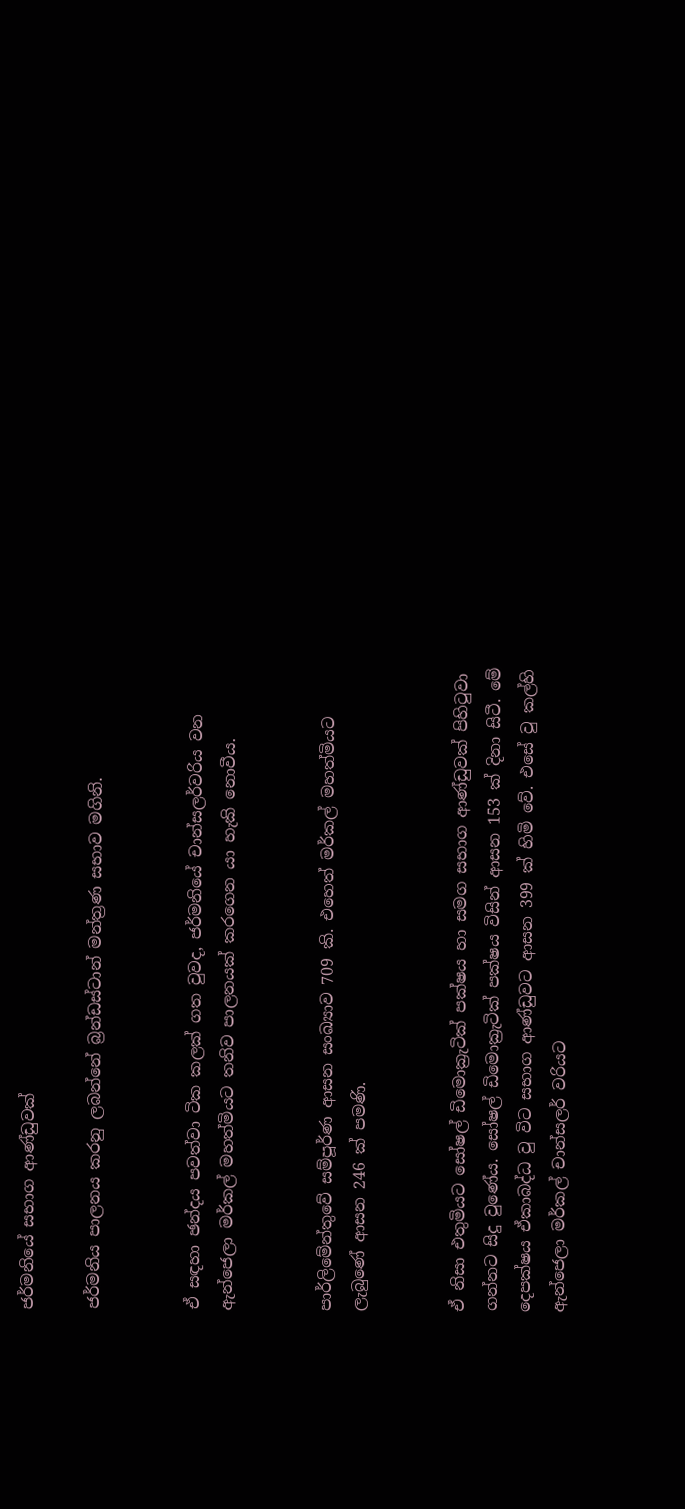ජර්මනියේ සභාග ආණ්ඩුවක්

ජර්මනිය පාලනය කරනු ලබන්නේ බ්‍රන්ඩස්ටාන් මන්ත්‍රණ සභාව මගිනි.


ඒ සඳහා ඡන්දය පවත්වා ටික කලක් ගත වුවද, ජර්මනියේ චාන්සලර්වරිය වන ඇන්ජෙලා මර්කල් මහත්මියට තනිව පාලනයක් කරගෙන යා හැකි නොවීය.


පාර්ලිමේන්තුවේ සම්පූර්ණ ආසන සංඛ්‍යාව 709 කි. එහෙත් මර්කල් මහත්මියට ලැබුණේ ආසන 246 ක් පමණි.


ඒ නිසා එතුමියට සෝෂල් ඩිමොක්‍රැටික් පක්ෂය හා සමග සභාග ආණ්ඩුවක් පිහිටුවා ගන්නට සිදු වුණේය. සෝෂල් ඩිමොක්‍රැටික් පක්ෂය විසින් ආසන 153 ක් දිනා සිටී. මේ දෙපක්ෂය ඒකාබද්ධ වු විට සභාග ආණ්ඩුවට ආසන 399 ක් හිමි වේ. එසේ වු කල්හි ඇන්ජෙලා මර්කල් චාන්සලර් වරියට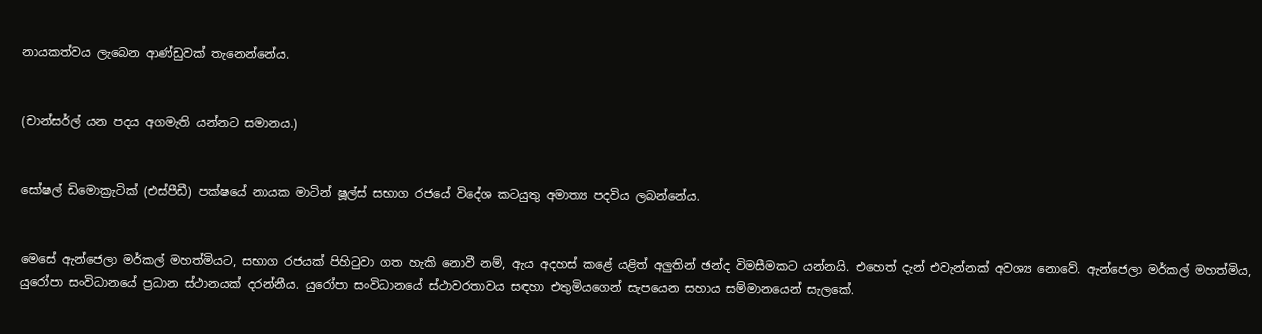නායකත්වය ලැබෙන ආණ්ඩුවක් තැනෙන්නේය.


(චාන්සර්ල් යන පදය අගමැති යන්නට සමානය.)


සෝෂල් ඩිමොක්‍රැටික් (එස්පීඩී) පක්ෂයේ නායක මාටින් ෂූල්ස් සභාග රජයේ විදේශ කටයුතු අමාත්‍ය පදවිය ලබන්නේය.


මෙසේ ඇන්ජෙලා මර්කල් මහත්මියට, සභාග රජයක් පිහිටුවා ගත හැකි නොවී නම්, ඇය අදහස් කළේ යළිත් අලුතින් ඡන්ද විමසීමකට යන්නයි. එහෙත් දැන් එවැන්නක් අවශ්‍ය නොවේ. ඇන්ජෙලා මර්කල් මහත්මිය, යුරෝපා සංවිධානයේ ප්‍රධාන ස්ථානයක් දරන්නීය. යුරෝපා සංවිධානයේ ස්ථාවරතාවය සඳහා එතුමියගෙන් සැපයෙන සහාය සම්මානයෙන් සැලකේ.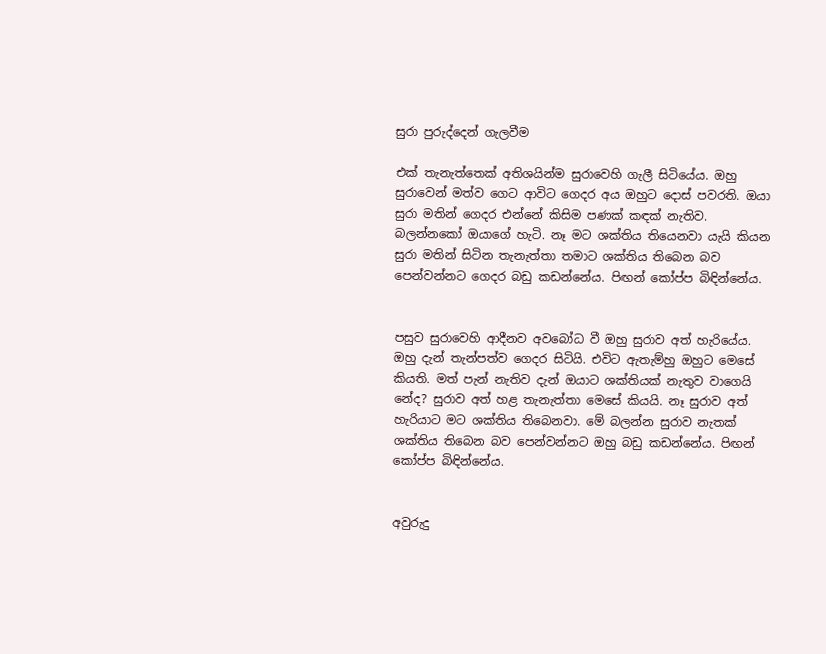සුරා පුරුද්දෙන් ගැලවීම

එක් තැනැත්තෙක් අතිශයින්ම සුරාවෙහි ගැලී සිටියේය. ඔහු සුරාවෙන් මත්ව ගෙට ආවිට ගෙදර අය ඔහුට දොස් පවරති. ඔයා සුරා මතින් ගෙදර එන්නේ කිසිම පණක් කඳක් නැතිව. බලන්නකෝ ඔයාගේ හැටි. නෑ මට ශක්තිය තියෙනවා යැයි කියන සුරා මතින් සිටින තැනැත්තා තමාට ශක්තිය තිබෙන බව පෙන්වන්නට ගෙදර බඩු කඩන්නේය. පිඟන් කෝප්ප බිඳින්නේය.


පසුව සුරාවෙහි ආදීනව අවබෝධ වී ඔහු සුරාව අත් හැරියේය. ඔහු දැන් තැන්පත්ව ගෙදර සිටියි. එවිට ඇතැම්හු ඔහුට මෙසේ කියති. මත් පැන් නැතිව දැන් ඔයාට ශක්තියක් නැතුව වාගෙයි නේද? සුරාව අත් හළ තැනැත්තා මෙසේ කියයි. නෑ සුරාව අත් හැරියාට මට ශක්තිය තිබෙනවා. මේ බලන්න සුරාව නැතක් ශක්තිය තිබෙන බව පෙන්වන්නට ඔහු බඩු කඩන්නේය. පිඟන් කෝප්ප බිඳින්නේය.


අවුරුදු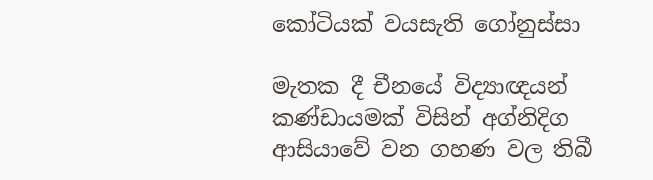කෝටියක් වයසැති ගෝනුස්සා

මැතක දී චීනයේ විද්‍යාඥයන් කණ්ඩායමක් විසින් අග්නිදිග ආසියාවේ වන ගහණ වල තිබී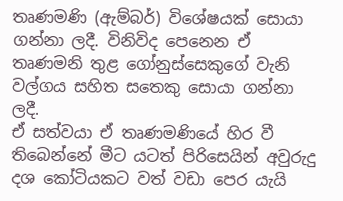තෘණමණි (ඇම්බර්) විශේෂයක් සොයා ගන්නා ලදී. විනිවිද පෙනෙන ඒ තෘණමනි තුළ ගෝනුස්සෙකුගේ වැනි වල්ගය සහිත සතෙකු සොයා ගන්නා ලදී.
ඒ සත්වයා ඒ තෘණමණියේ හිර වී තිබෙන්නේ මීට යටත් පිරිසෙයින් අවුරුදු දශ කෝටියකට වත් වඩා පෙර යැයි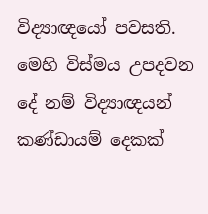විද්‍යාඥයෝ පවසති.
මෙහි විස්මය උපදවන දේ නම් විද්‍යාඥයන් කණ්ඩායම් දෙකක්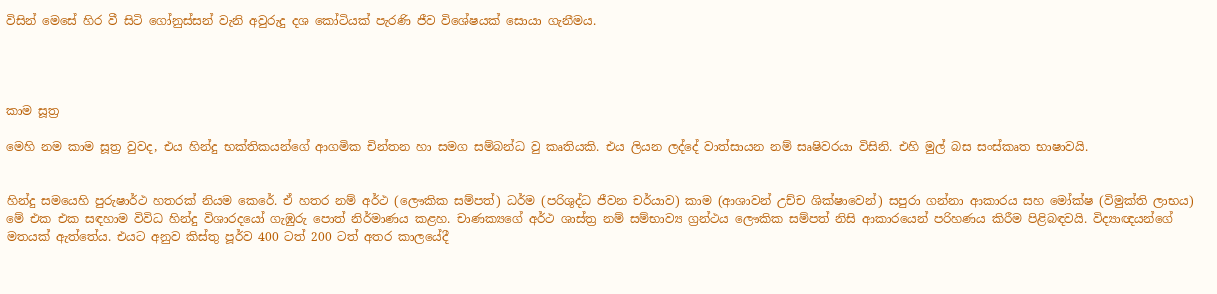විසින් මෙසේ හිර වී සිටි ගෝනුස්සන් වැනි අවුරුදු දශ කෝටියක් පැරණි ජීව විශේෂයක් සොයා ගැනීමය.




කාම සූත්‍ර

මෙහි නම කාම සූත්‍ර වුවද, එය හින්දු භක්තිකයන්ගේ ආගමික චින්තන හා සමග සම්බන්ධ වු කෘතියකි. එය ලියන ලද්දේ වාත්සායන නම් සෘෂිවරයා විසිනි. එහි මුල් බස සංස්කෘත භාෂාවයි.


හින්දු සමයෙහි පුරුෂාර්ථ හතරක් නියම කෙරේ. ඒ හතර නම් අර්ථ (ලෞකික සම්පත්) ධර්ම (පරිශුද්ධ ජීවන චර්යාව) කාම (ආශාවන් උච්ච ශික්ෂාවෙන්) සපුරා ගන්නා ආකාරය සහ මෝක්ෂ (විමුක්ති ලාභය) මේ එක එක සඳහාම විවිධ හින්දු විශාරදයෝ ගැඹුරු පොත් නිර්මාණය කළහ. චාණක්‍යගේ අර්ථ ශාස්ත්‍ර නම් සම්භාව්‍ය ග්‍රන්ථය ලෞකික සම්පත් නිසි ආකාරයෙන් පරිහණය කිරීම පිළිබඳවයි. විද්‍යාඥයන්ගේ මතයක් ඇත්තේය. එයට අනුව කිස්තු පූර්ව 400 ටත් 200 ටත් අතර කාලයේදී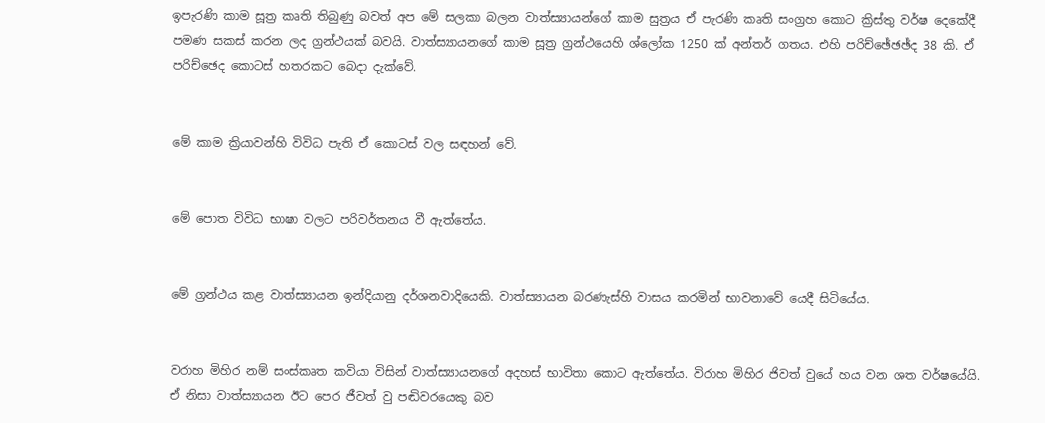ඉපැරණි කාම සූත්‍ර කෘති තිබුණු බවත් අප මේ සලකා බලන වාත්ස්‍යායන්ගේ කාම සුත්‍රය ඒ පැරණි කෘති සංග්‍රහ කොට ක්‍රිස්තු වර්ෂ දෙකේදී පමණ සකස් කරන ලද ග්‍රන්ථයක් බවයි. වාත්ස්‍යායනගේ කාම සූත්‍ර ග්‍රන්ථයෙහි ශ්ලෝක 1250 ක් අන්තර් ගතය. එහි පරිච්ඡේඡඡ්ද 38 කි. ඒ පරිච්ඡෙද කොටස් හතරකට බෙදා දැක්වේ.


මේ කාම ක්‍රියාවන්හි විවිධ පැති ඒ කොටස් වල සඳහන් වේ.


මේ පොත විවිධ භාෂා වලට පරිවර්තනය වී ඇත්තේය.


මේ ග්‍රන්ථය කළ වාත්ස්‍යායන ඉන්දියානු දර්ශනවාදියෙකි. වාත්ස්‍යායන බරණැස්හි වාසය කරමින් භාවනාවේ යෙදී සිටියේය.


වරාහ මිහිර නම් සංස්කෘත කවියා විසින් වාත්ස්‍යායනගේ අදහස් භාවිතා කොට ඇත්තේය. විරාහ මිහිර ජිවත් වුයේ හය වන ශත වර්ෂයේයි. ඒ නිසා වාත්ස්‍යායන ඊට පෙර ජීවත් වු පඬිවරයෙකු බව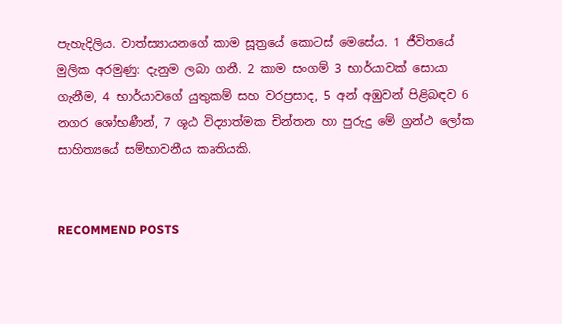පැහැදිලිය. වාත්ස්‍යායනගේ කාම සූත්‍රයේ කොටස් මෙසේය. 1 ජීවිතයේ මුලික අරමුණු: දැනුම ලබා ගනී. 2 කාම සංගම් 3 භාර්යාවක් සොයා ගැනීම, 4 භාර්යාවගේ යුතුකම් සහ වරප්‍රසාද, 5 අන් අඹුවන් පිළිබඳව 6 නගර ශෝභණීන්, 7 ශූඨ විද්‍යාත්මක චින්තන හා පුරුදු මේ ග්‍රන්ථ ලෝක සාහිත්‍යයේ සම්භාවනීය කෘතියකි.


RECOMMEND POSTS